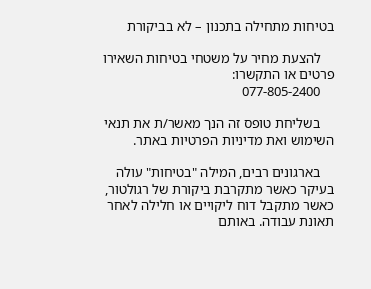בטיחות מתחילה בתכנון – לא בביקורת

    להצעת מחיר על משטחי בטיחות השאירו פרטים או התקשרו:
    077-805-2400

    בשליחת טופס זה הנך מאשר/ת את תנאי השימוש ואת מדיניות הפרטיות באתר.

    בארגונים רבים, המילה "בטיחות" עולה בעיקר כאשר מתקרבת ביקורת של רגולטור, כאשר מתקבל דוח ליקויים או חלילה לאחר תאונת עבודה. באותם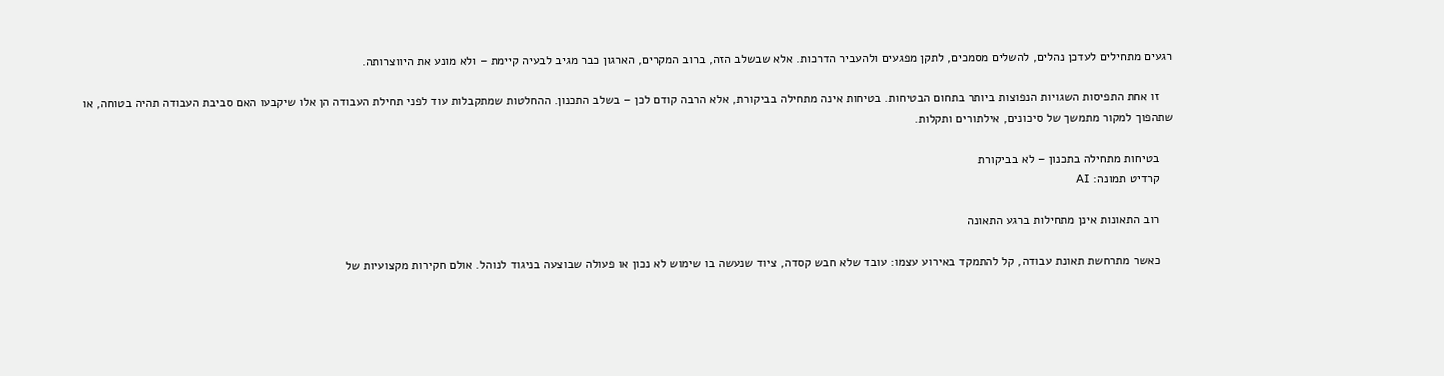רגעים מתחילים לעדכן נהלים, להשלים מסמכים, לתקן מפגעים ולהעביר הדרכות. אלא שבשלב הזה, ברוב המקרים, הארגון כבר מגיב לבעיה קיימת – ולא מונע את היווצרותה.

    זו אחת התפיסות השגויות הנפוצות ביותר בתחום הבטיחות. בטיחות אינה מתחילה בביקורת, אלא הרבה קודם לכן – בשלב התכנון. ההחלטות שמתקבלות עוד לפני תחילת העבודה הן אלו שיקבעו האם סביבת העבודה תהיה בטוחה, או שתהפוך למקור מתמשך של סיכונים, אילתורים ותקלות.

    בטיחות מתחילה בתכנון – לא בביקורת
    קרדיט תמונה: AI

    רוב התאונות אינן מתחילות ברגע התאונה

    כאשר מתרחשת תאונת עבודה, קל להתמקד באירוע עצמו: עובד שלא חבש קסדה, ציוד שנעשה בו שימוש לא נכון או פעולה שבוצעה בניגוד לנוהל. אולם חקירות מקצועיות של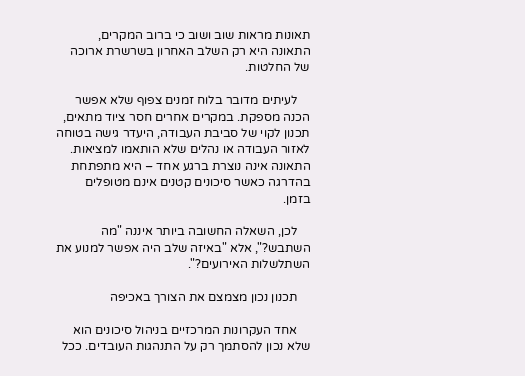תאונות מראות שוב ושוב כי ברוב המקרים, התאונה היא רק השלב האחרון בשרשרת ארוכה של החלטות.

    לעיתים מדובר בלוח זמנים צפוף שלא אפשר הכנה מספקת. במקרים אחרים חסר ציוד מתאים, תכנון לקוי של סביבת העבודה, היעדר גישה בטוחה לאזור העבודה או נהלים שלא הותאמו למציאות. התאונה אינה נוצרת ברגע אחד – היא מתפתחת בהדרגה כאשר סיכונים קטנים אינם מטופלים בזמן.

    לכן, השאלה החשובה ביותר איננה "מה השתבש?", אלא "באיזה שלב היה אפשר למנוע את השתלשלות האירועים?".

    תכנון נכון מצמצם את הצורך באכיפה

    אחד העקרונות המרכזיים בניהול סיכונים הוא שלא נכון להסתמך רק על התנהגות העובדים. ככל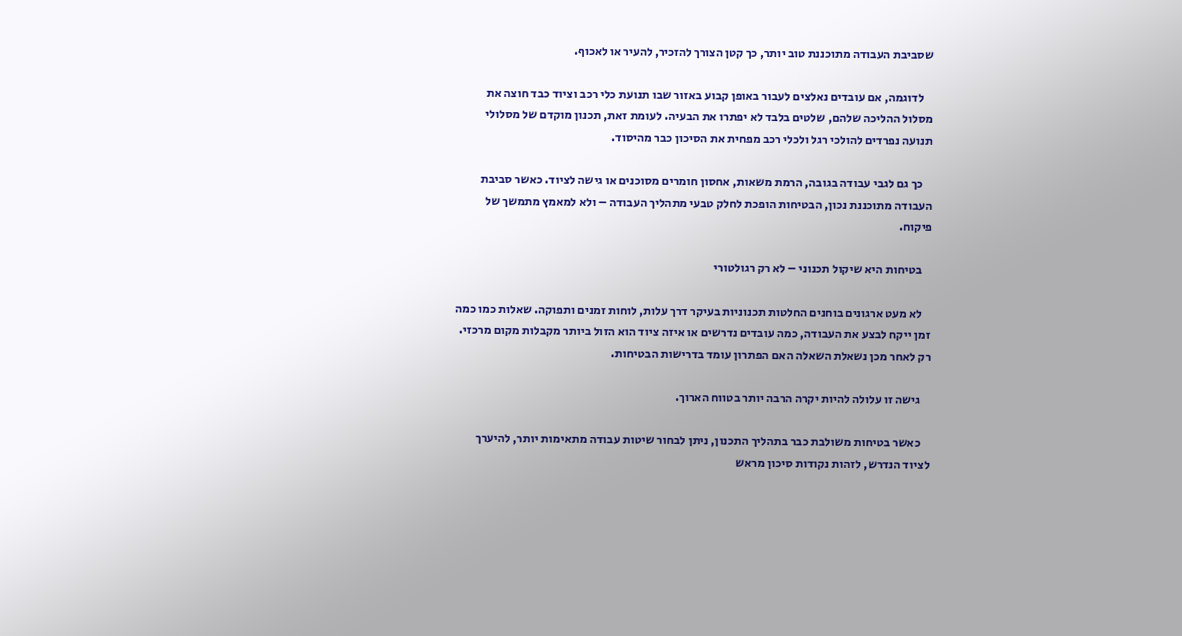שסביבת העבודה מתוכננת טוב יותר, כך קטן הצורך להזכיר, להעיר או לאכוף.

    לדוגמה, אם עובדים נאלצים לעבור באופן קבוע באזור שבו תנועת כלי רכב וציוד כבד חוצה את מסלול ההליכה שלהם, שלטים בלבד לא יפתרו את הבעיה. לעומת זאת, תכנון מוקדם של מסלולי תנועה נפרדים להולכי רגל ולכלי רכב מפחית את הסיכון כבר מהיסוד.

    כך גם לגבי עבודה בגובה, הרמת משאות, אחסון חומרים מסוכנים או גישה לציוד. כאשר סביבת העבודה מתוכננת נכון, הבטיחות הופכת לחלק טבעי מתהליך העבודה – ולא למאמץ מתמשך של פיקוח.

    בטיחות היא שיקול תכנוני – לא רק רגולטורי

    לא מעט ארגונים בוחנים החלטות תכנוניות בעיקר דרך עלות, לוחות זמנים ותפוקה. שאלות כמו כמה זמן ייקח לבצע את העבודה, כמה עובדים נדרשים או איזה ציוד הוא הזול ביותר מקבלות מקום מרכזי. רק לאחר מכן נשאלת השאלה האם הפתרון עומד בדרישות הבטיחות.

    גישה זו עלולה להיות יקרה הרבה יותר בטווח הארוך.

    כאשר בטיחות משולבת כבר בתהליך התכנון, ניתן לבחור שיטות עבודה מתאימות יותר, להיערך לציוד הנדרש, לזהות נקודות סיכון מראש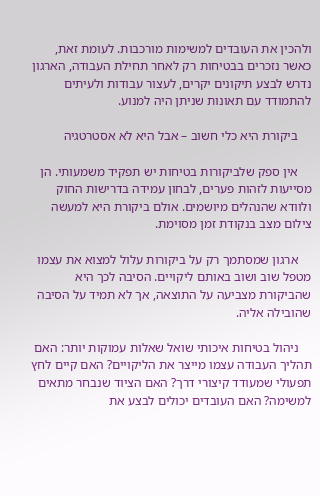ולהכין את העובדים למשימות מורכבות. לעומת זאת, כאשר נזכרים בבטיחות רק לאחר תחילת העבודה, הארגון נדרש לבצע תיקונים יקרים, לעצור עבודות ולעיתים להתמודד עם תאונות שניתן היה למנוע.

    ביקורת היא כלי חשוב – אבל היא לא אסטרטגיה

    אין ספק שלביקורות בטיחות יש תפקיד משמעותי. הן מסייעות לזהות פערים, לבחון עמידה בדרישות החוק ולוודא שהנהלים מיושמים. אולם ביקורת היא למעשה צילום מצב בנקודת זמן מסוימת.

    ארגון שמסתמך רק על ביקורות עלול למצוא את עצמו מטפל שוב ושוב באותם ליקויים. הסיבה לכך היא שהביקורת מצביעה על התוצאה, אך לא תמיד על הסיבה שהובילה אליה.

    ניהול בטיחות איכותי שואל שאלות עמוקות יותר: האם תהליך העבודה עצמו מייצר את הליקויים? האם קיים לחץ תפעולי שמעודד קיצורי דרך? האם הציוד שנבחר מתאים למשימה? האם העובדים יכולים לבצע את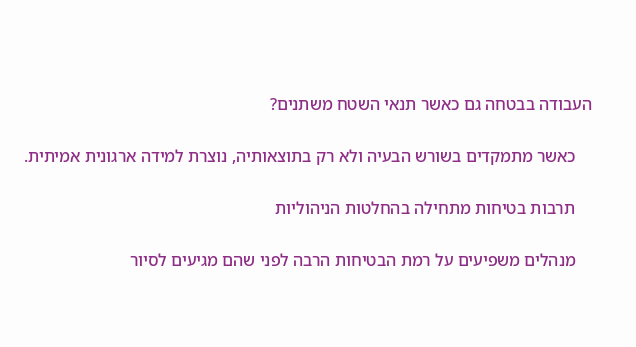העבודה בבטחה גם כאשר תנאי השטח משתנים?

    כאשר מתמקדים בשורש הבעיה ולא רק בתוצאותיה, נוצרת למידה ארגונית אמיתית.

    תרבות בטיחות מתחילה בהחלטות הניהוליות

    מנהלים משפיעים על רמת הבטיחות הרבה לפני שהם מגיעים לסיור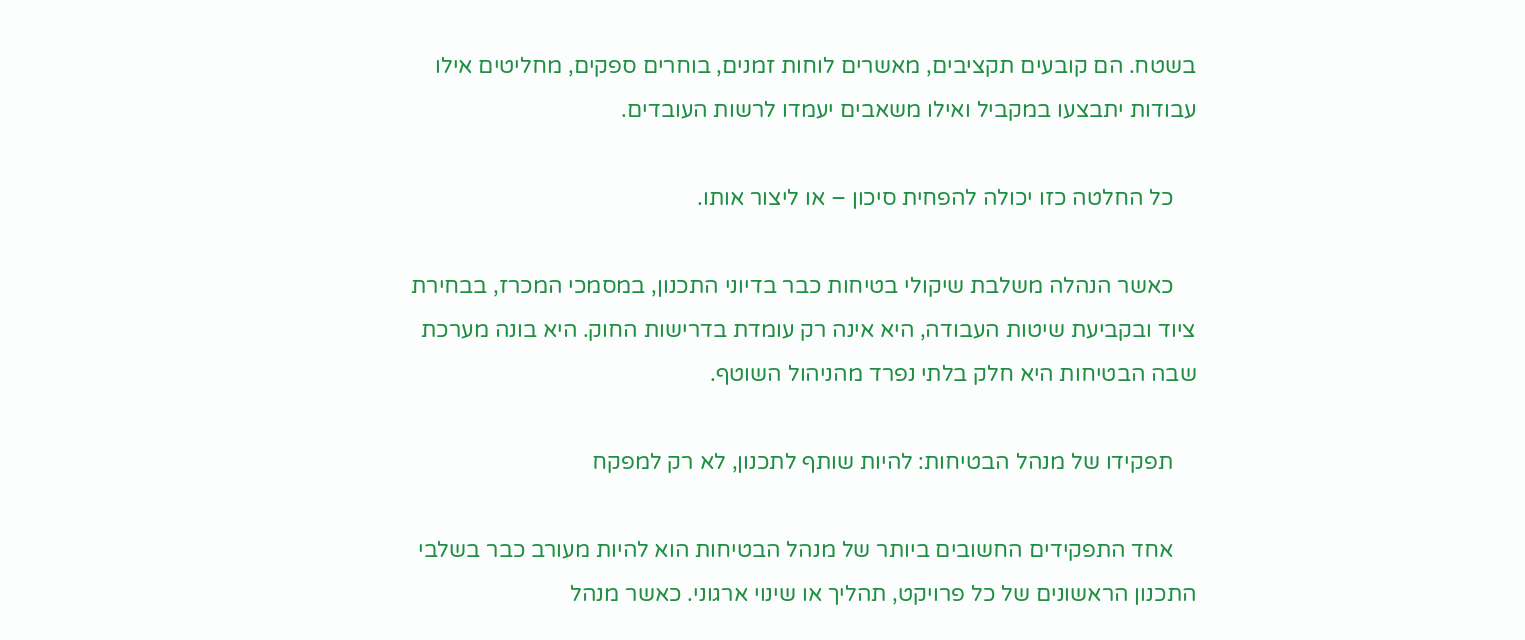בשטח. הם קובעים תקציבים, מאשרים לוחות זמנים, בוחרים ספקים, מחליטים אילו עבודות יתבצעו במקביל ואילו משאבים יעמדו לרשות העובדים.

    כל החלטה כזו יכולה להפחית סיכון – או ליצור אותו.

    כאשר הנהלה משלבת שיקולי בטיחות כבר בדיוני התכנון, במסמכי המכרז, בבחירת ציוד ובקביעת שיטות העבודה, היא אינה רק עומדת בדרישות החוק. היא בונה מערכת שבה הבטיחות היא חלק בלתי נפרד מהניהול השוטף.

    תפקידו של מנהל הבטיחות: להיות שותף לתכנון, לא רק למפקח

    אחד התפקידים החשובים ביותר של מנהל הבטיחות הוא להיות מעורב כבר בשלבי התכנון הראשונים של כל פרויקט, תהליך או שינוי ארגוני. כאשר מנהל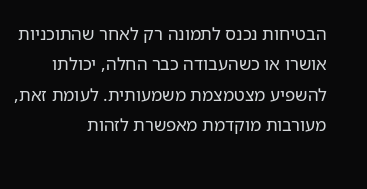הבטיחות נכנס לתמונה רק לאחר שהתוכניות אושרו או כשהעבודה כבר החלה, יכולתו להשפיע מצטמצמת משמעותית. לעומת זאת, מעורבות מוקדמת מאפשרת לזהות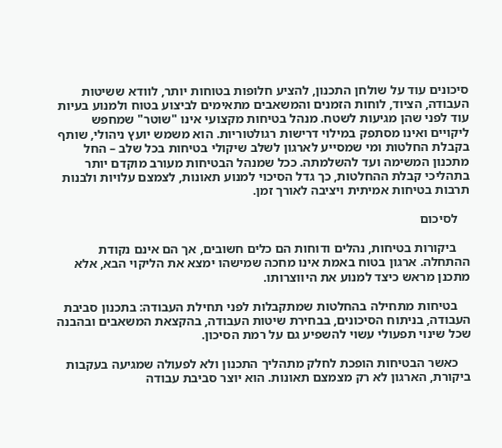סיכונים עוד על שולחן התכנון, להציע חלופות בטוחות יותר, לוודא ששיטות העבודה, הציוד, לוחות הזמנים והמשאבים מתאימים לביצוע בטוח ולמנוע בעיות עוד לפני שהן מגיעות לשטח. מנהל בטיחות מקצועי אינו "שוטר" שמחפש ליקויים ואינו מסתפק במילוי דרישות רגולטוריות. הוא משמש יועץ ניהולי, שותף בקבלת החלטות ומי שמסייע לארגון לשלב שיקולי בטיחות בכל שלב – החל מתכנון המשימה ועד להשלמתה. ככל שמנהל הבטיחות מעורב מוקדם יותר בתהליכי קבלת ההחלטות, כך גדל הסיכוי למנוע תאונות, לצמצם עלויות ולבנות תרבות בטיחות אמיתית ויציבה לאורך זמן.

    לסיכום

    ביקורות בטיחות, נהלים ודוחות הם כלים חשובים, אך הם אינם נקודת ההתחלה. ארגון בטוח באמת אינו מחכה שמישהו ימצא את הליקוי הבא, אלא מתכנן מראש כיצד למנוע את היווצרותו.

    בטיחות מתחילה בהחלטות שמתקבלות לפני תחילת העבודה: בתכנון סביבת העבודה, בניתוח הסיכונים, בבחירת שיטות העבודה, בהקצאת המשאבים ובהבנה שכל שינוי תפעולי עשוי להשפיע גם על רמת הסיכון.

    כאשר הבטיחות הופכת לחלק מתהליך התכנון ולא לפעולה שמגיעה בעקבות ביקורת, הארגון לא רק מצמצם תאונות. הוא יוצר סביבת עבודה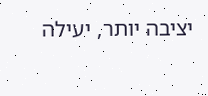יציבה יותר, יעילה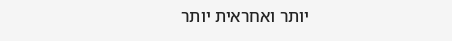יותר ואחראית יותר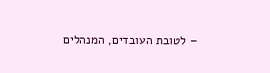– לטובת העובדים, המנהלים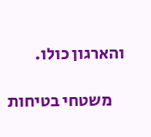והארגון כולו.

    משטחי בטיחות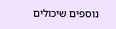נוספים שיכולים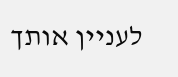לעניין אותך